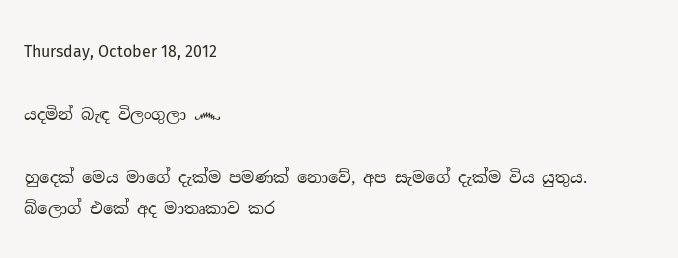Thursday, October 18, 2012

යදමින් බැඳ විලංගුලා ෴

හුදෙක් මෙය මාගේ දැක්ම පමණක් නොවේ, අප සැමගේ දැක්ම විය යුතුය.
බ්ලොග් එකේ අද මාතෘකාව කර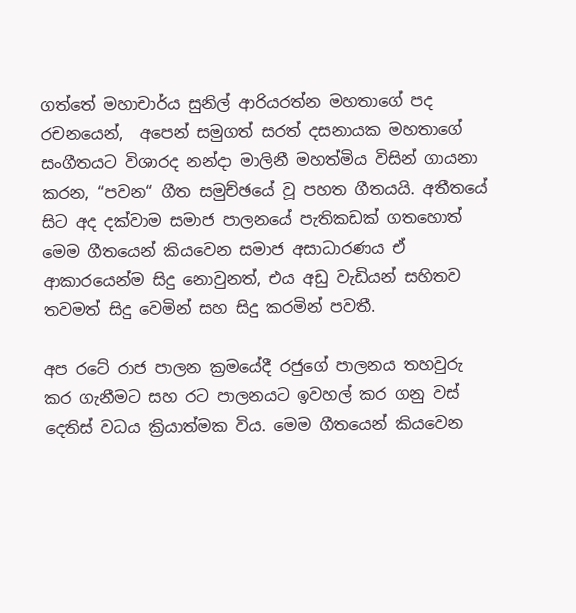ගත්තේ මහාචාර්ය සුනිල් ආරියරත්න මහතාගේ පද රචනයෙන්,  අපෙන් සමුගත් සරත් දසනායක මහතාගේ සංගීතයට විශාරද නන්දා මාලිනී මහත්මිය විසින් ගායනා කරන, “පවන“ ගීත සමුච්ඡයේ වූ පහත ගීතයයි. අතීතයේ සිට අද දක්වාම සමාජ පාලනයේ පැතිකඩක් ගතහොත් මෙම ගීතයෙන් කියවෙන සමාජ අසාධාරණය ඒ ආකාරයෙන්ම සිදු නොවුනත්, එය අඩු වැඩියන් සහිතව තවමත් සිදු වෙමින් සහ සිදු කරමින් පවතී.

අප රටේ රාජ පාලන ක්‍රමයේදී රජුගේ පාලනය තහවුරු කර ගැනීමට සහ රට පාලනයට ඉවහල් කර ගනු වස් දෙතිස් වධය ක්‍රියාත්මක විය. මෙම ගීතයෙන් කියවෙන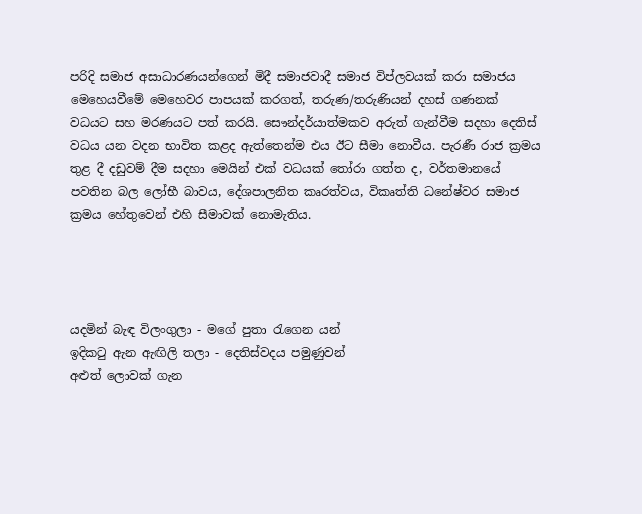පරිදි සමාජ අසාධාරණයන්ගෙන් මිදී සමාජවාදී සමාජ විප්ලවයක් කරා සමාජය මෙහෙයවීමේ මෙහෙවර පාපයක් කරගත්, තරුණ/තරුණියන් දහස් ගණනක් වධයට සහ මරණයට පත් කරයි. සෞන්දර්යාත්මකව අරුත් ගැන්වීම සදහා දෙතිස් වධය යන වදන භාවිත කළද ඇත්තෙන්ම එය ඊට සීමා නොවීය. පැරණී රාජ ක්‍රමය තුළ දී දඩුවම් දීම සදහා මෙයින් එක් වධයක් තෝරා ගත්ත ද, වර්තමානයේ පවතින බල ලෝභී බාවය, දේශපාලනිත කෘරත්වය, විකෘත්ති ධනේෂ්වර සමාජ ක්‍රමය හේතුවෙන් එහි සීමාවක් නොමැතිය.




යදමින් බැඳ විලංගුලා - මගේ පුතා රැගෙන යන්
ඉදිකටු ඇන ඇඟිලි තලා - දෙතිස්වදය පමුණුවන්
අළුත් ලොවක් ගැන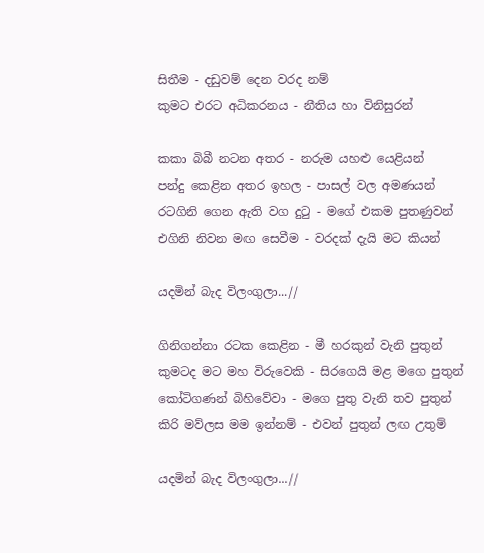සිතීම - දඩුවම් දෙන වරද නම්
කුමට ‍එරට අධිකරනය - නීතිය හා විනිසුරන්

කකා බිබී නටන අතර - නරුම යහළු යෙළියන්
පන්දු කෙළින අතර ඉහල - පාසල් වල අමණයන්
රටගිනි ගෙන ඇති වග දුටු - මගේ එකම පුතණුවන්
එගිනි නිවන මඟ සෙවීම - වරදක් දැයි මට කියන්

යදමින් බැද විලංගුලා...//

ගිනිගන්නා රටක කෙළින - මී හරකුන් වැනි පුතුන්
කුමටද මට මහ විරුවෙකි - සිරගෙයි මළ මගෙ පුතුන්
කෝටිගණන් බිහිවේවා - මගෙ පුතු වැනි තව පුතුන්
කිරි මව්ලස මම ඉන්නම් - එවන් පුතුන් ලඟ උතුම්

යදමින් බැද විලංගුලා...//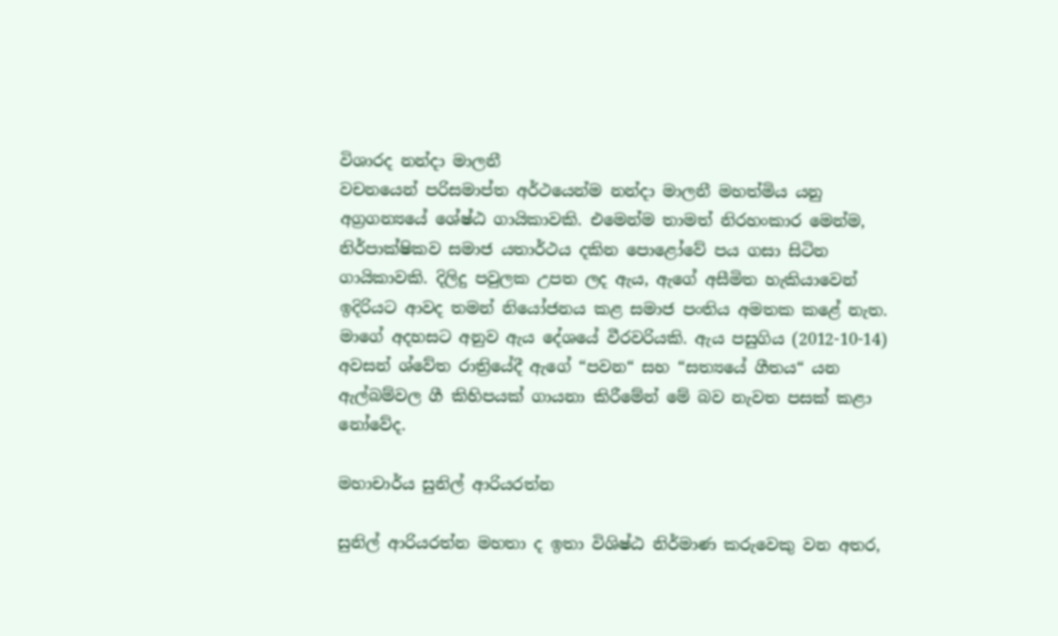විශාරද නන්දා මාලනී
වචනයෙන් පරිසමාප්ත අර්ථයෙන්ම නන්දා මාලනී මහත්මිය යනු අග්‍රගන්‍යයේ ශේෂ්ඨ ගායිකාවකි. එමෙන්ම තාමත් නිරහංකාර මෙන්ම, නිර්පාක්ෂිකව සමාජ යතාර්ථය දකින පොළෝවේ පය ගසා සිටින ගායිකාවකි. දිලිදු පවුලක උපත ලද ඇය, ඇගේ අසීමිත හැකියාවෙන් ඉදිරියට ආවද තමන් නියෝජනය කළ සමාජ පංතිය අමතක කළේ නැත. මාගේ අදහසට අනුව ඇය දේශයේ වීරවරියකි. ඇය පසුගිය (2012-10-14) අවසන් ශ්වේත රාත්‍රියේදී ඇගේ “පවන“ සහ “සත්‍ය‍යේ ගීතය“ යන ඇල්බම්වල ගී කිහිපයක් ගායනා කිරීමේන් මේ බව නැවත පසක් කළා නෝවේද.

මහාචාර්ය සුනිල් ආරියරත්න

සුනිල් ආරියරත්න මහතා ද ඉතා විශිෂ්ඨ නිර්මාණ කරුවෙකු වන අතර,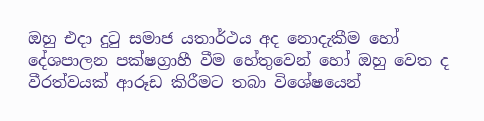ඔහු එදා දුටු සමාජ යතාර්ථය අද නොදැකීම හෝ දේශපාලන පක්ෂග්‍රාහී වීම හේතුවෙන් හෝ ඔහු වෙත ද වීරත්වයක් ආරූඩ කිරීමට තබා විශේෂයෙන්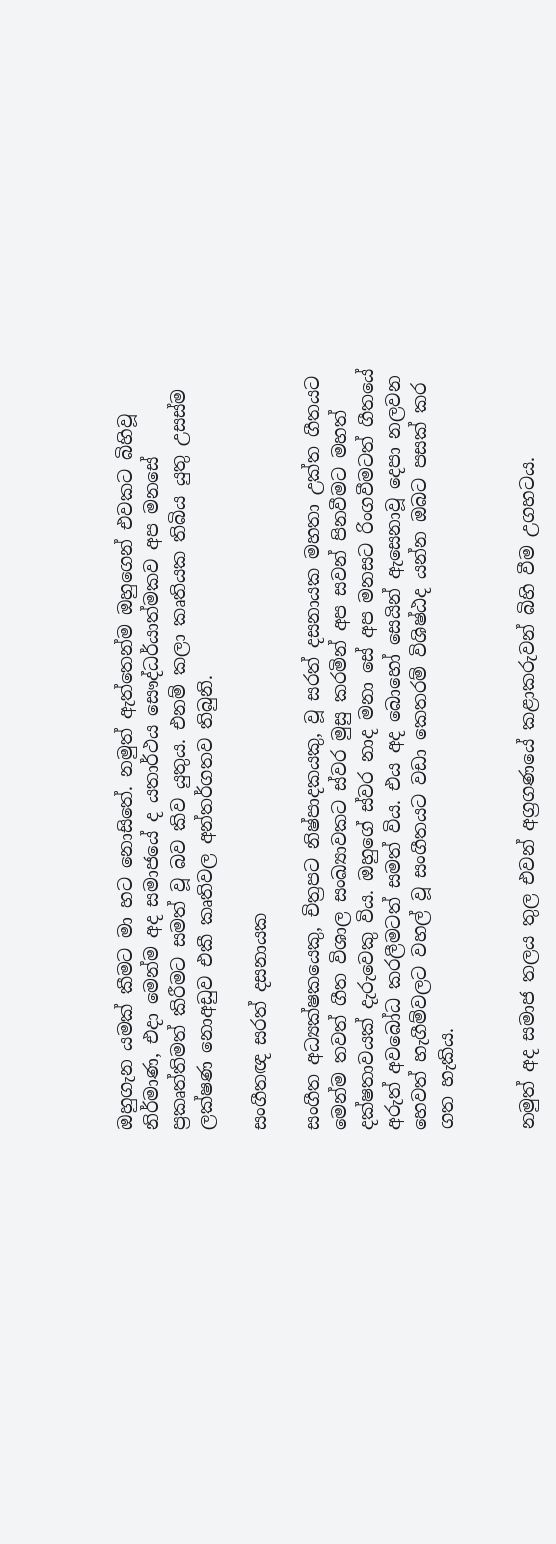ඔහුගැන යමක් කීමට මා හට නොසිතේ. නමුත් ඇත්තෙන්ම ඔහුගෙන් එවකට බිහිවූ නිර්මාණ, එදා මෙන්ම අද සමාජයේ ද යතාර්ථය සෞද්ධර්යාත්මකව අප මනසේ ප්‍රකෘත්තිමත් කිරීමට සමත් වූ බව කිව යුතුය. එනම් කලා කෘතියක තිබිය යුතු උසස්ම ලක්ෂණ නොඅඩුව එකී කෘතිවල අන්තර්ගතව තිබුනි.

සංගීතඥ සරත් දසනායක

සංගීත අධ්‍යක්ෂකයෙකු, චිත්‍රපට නිෂ්පාදකයකු, වූ සරත් දසනායක මහතා උක්ත ගීතයට මෙන්ම තවත් ගීත විශාල සංඛ්‍යාවකට ස්වර මුසු කරමින් අප සවන් පිනවීමට මහත් දක්ෂතාවයක් දැරුවෙකු විය. ඔහුගේ ස්වර නාද මනා සේ අප මනසට රිංගවීමටත් ගීතයේ අරුත් අවබෝධ කරලීමටත් සමත් විය. එය අද බොහෝ සෙයින් ඇසෙනාවූ දෙපා නලවන හෙවත් හැගීම්වලට වහල් වූ සංගීතයට වඩා කෙතරම් විශිෂ්ඨද යන්න ඔබට පසක් කර ගත හැකිය.


නමුත් අද සමාජ තලය තුල එවන් අග්‍රගණයේ කළාකරුවන් බිහි වීම උගහටය.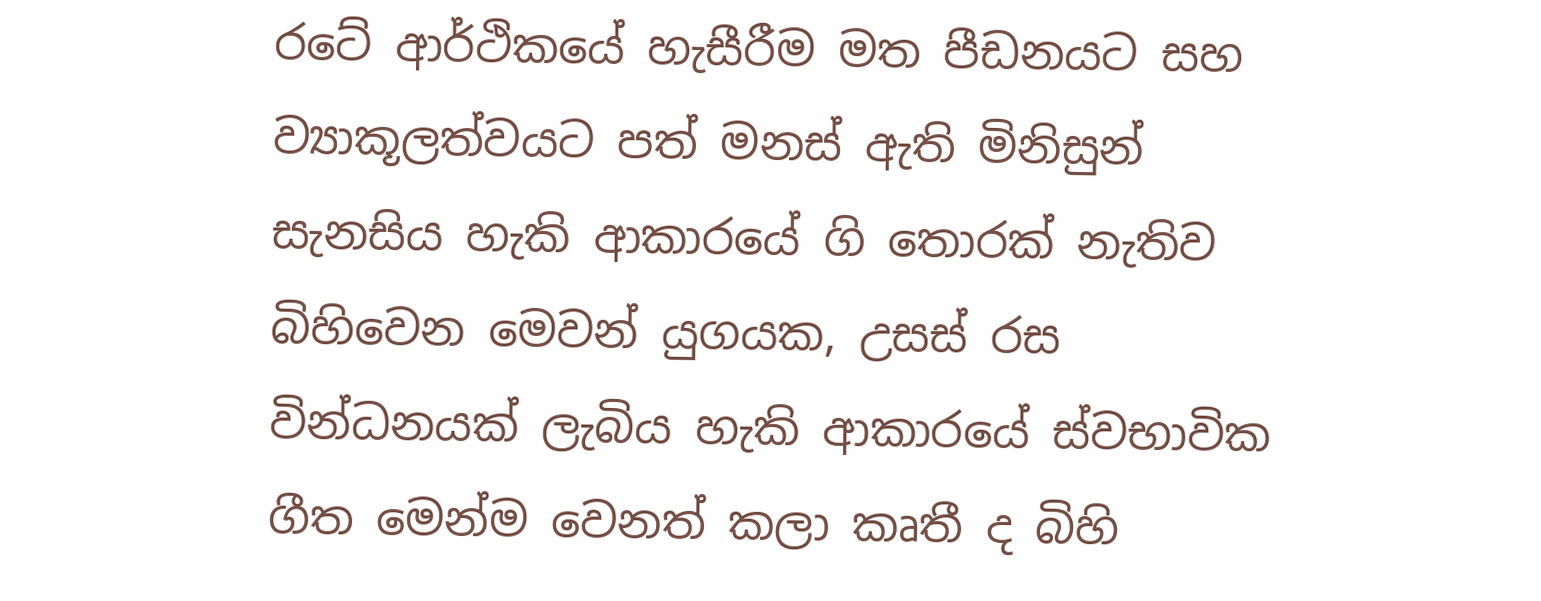රටේ ආර්ථිකයේ හැසීරීම මත පීඩනයට සහ ව්‍යාකූලත්වයට පත් මනස් ඇති මිනිසුන් සැනසිය හැකි ආකාරයේ ගි තොරක් නැතිව බිහිවෙන මෙවන් යුගයක, උසස් රස වින්ධනයක් ලැබිය හැකි ආකාරයේ ස්වභාවික ගීත මෙන්ම වෙනත් කලා කෘතී ද බිහි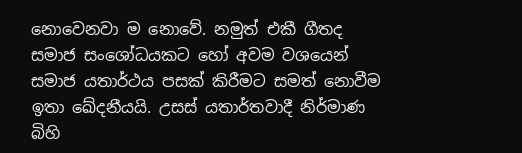නොවෙනවා ම නොවේ. නමුත් එකී ගීතද සමාජ සංශෝධයකට හෝ අවම වශයෙන් සමාජ යතාර්ථය පසක් කිරීමට සමත් නොවීම ඉතා ඛේදනීයයි. උසස් යතාර්තවාදී නිර්මාණ බිහි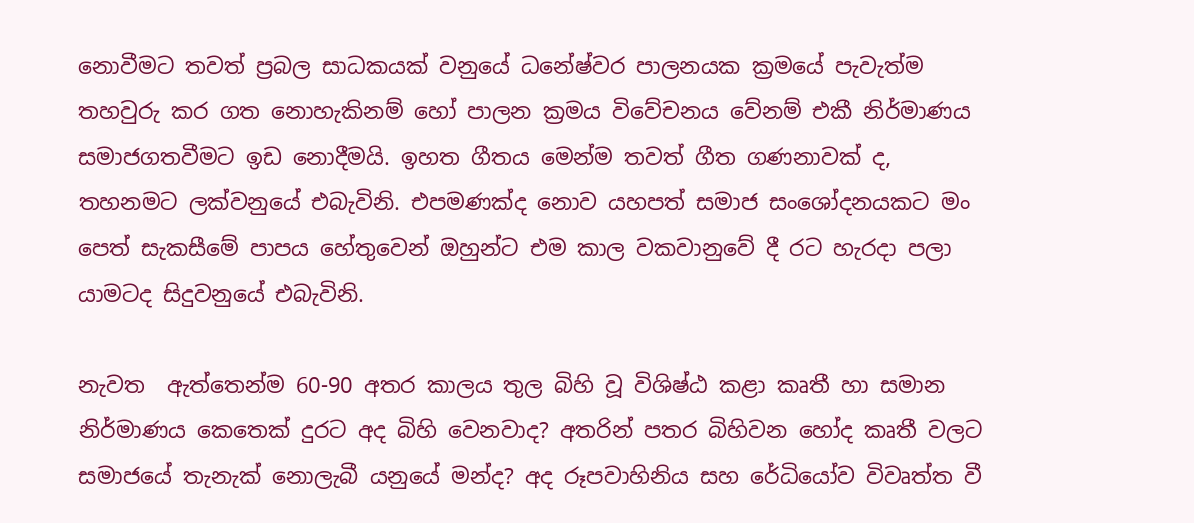නොවීමට තවත් ප්‍රබල සාධකයක් වනුයේ ධනේෂ්වර පාලනයක ක්‍රමයේ පැවැත්ම තහවුරු කර ගත නොහැකිනම් හෝ පාලන ක්‍රමය විවේචනය වේනම් එකී නිර්මාණය සමාජගතවීමට ඉඩ නොදීමයි. ඉහත ගීතය මෙන්ම තවත් ගීත ගණනාවක් ද,  තහනමට ලක්වනුයේ එබැවිනි. එපමණක්ද නොව යහපත් සමාජ සංශෝදනයකට මං පෙත් සැකසීමේ පාපය හේතුවෙන් ඔහුන්ට එම කාල වකවානුවේ දී රට හැරදා පලා යාමටද සිදුවනුයේ එබැවිනි.

නැවත  ඇත්තෙන්ම 60-90 අතර කාලය තුල බිහි වූ විශිෂ්ඨ කළා කෘතී හා සමාන නිර්මාණය කෙතෙක් දුරට අද බිහි වෙනවාද? අතරින් පතර බිහිවන හෝද කෘතී වලට සමාජයේ තැනැක් නොලැබී යනුයේ මන්ද? අද රූපවාහිනිය සහ රේධියෝව විවෘත්ත වී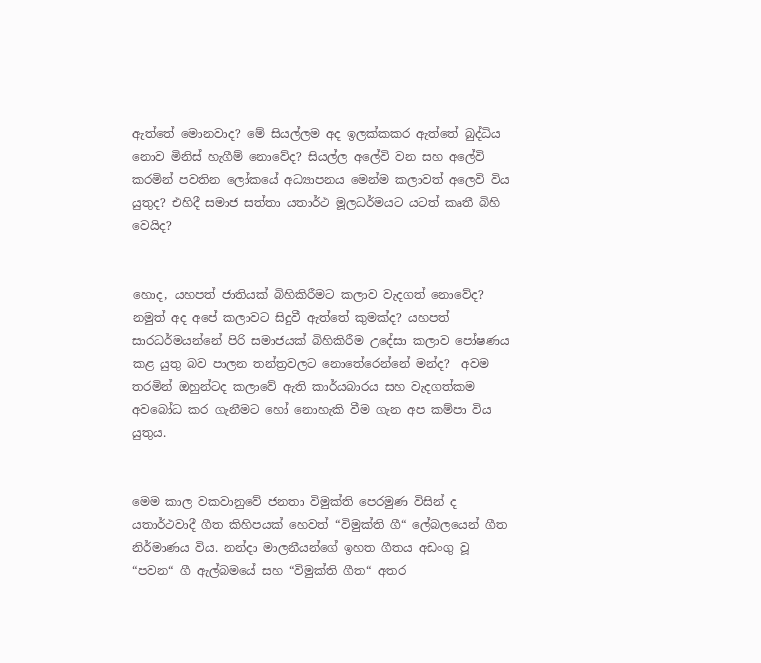ඇත්තේ මොනවාද? මේ සියල්ලම අද ඉලක්කකර ඇත්තේ බුද්ධිය නොව මිනිස් හැගීම් නොවේද? සියල්ල අලේවි වන සහ අලේවි කරමින් පවතින ලෝකයේ අධ්‍යාපනය මෙන්ම කලාවත් අලෙවි විය යුතුද? එහිදී සමාජ සත්තා යතාර්ථ මූලධර්මයට යටත් කෘතී බිහි වෙයිද?


හොද, යහපත් ජාතියක් බිහිකිරීමට කලාව වැදගත් නොවේද? නමුත් අද අපේ කලාවට සිදුවී ඇත්තේ කුමක්ද? යහපත් සාරධර්මයන්නේ පිරි සමාජයක් බිහිකිරීම උදේසා කලාව පෝෂණය කළ යුතු බව පාලන තන්ත්‍රවලට නොතේරෙන්නේ මන්ද?  අවම තරමින් ඔහුන්ටද කලාවේ ඇති කාර්යබාරය සහ වැදගත්කම අවබෝධ කර ගැනීමට හෝ නොහැකි වීම ගැන අප කම්පා විය යුතුය.


මෙම කාල වකවානුවේ ජනතා විමුක්ති පෙරමුණ විසින් ද යතාර්ථවාදී ගීත කිහිපයක් හෙවත් “විමුක්ති ගී“ ලේබලයෙන් ගීත නිර්මාණය විය. නන්දා මාලනීයන්ගේ ඉහත ගීතය අඩංගු වූ “පවන“ ගී ඇල්බමයේ සහ “විමුක්ති ගීත“ අතර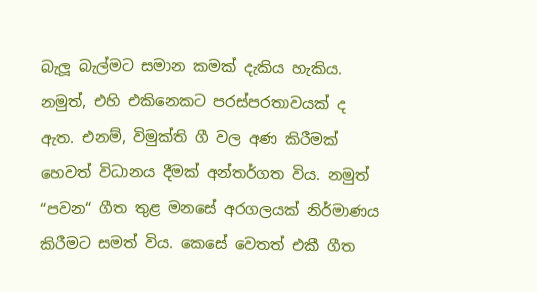බැලූ බැල්මට සමාන කමක් දැකිය හැකිය. නමුත්, එහි එකිනෙකට පරස්පරතාවයක් ද ඇත. එනම්, විමුක්ති ගී වල අණ කිරීමක් හෙවත් විධානය දීමක් අන්තර්ගත විය. නමුත් “පවන“ ගීත තුළ මනසේ අරගලයක් නිර්මාණය කිරීමට සමත් විය. කෙසේ වෙතත් එකී ගීත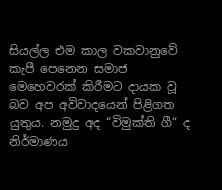සියල්ල එම කාල වකවානුවේ කැපී පෙනෙන සමාජ මෙහෙවරක් කිරීමට දායක වූ බව අප අවිවාදයෙන් පිළිගත යුතුය. නමුදු අද “විමුක්ති ගී“ ද නිර්මාණය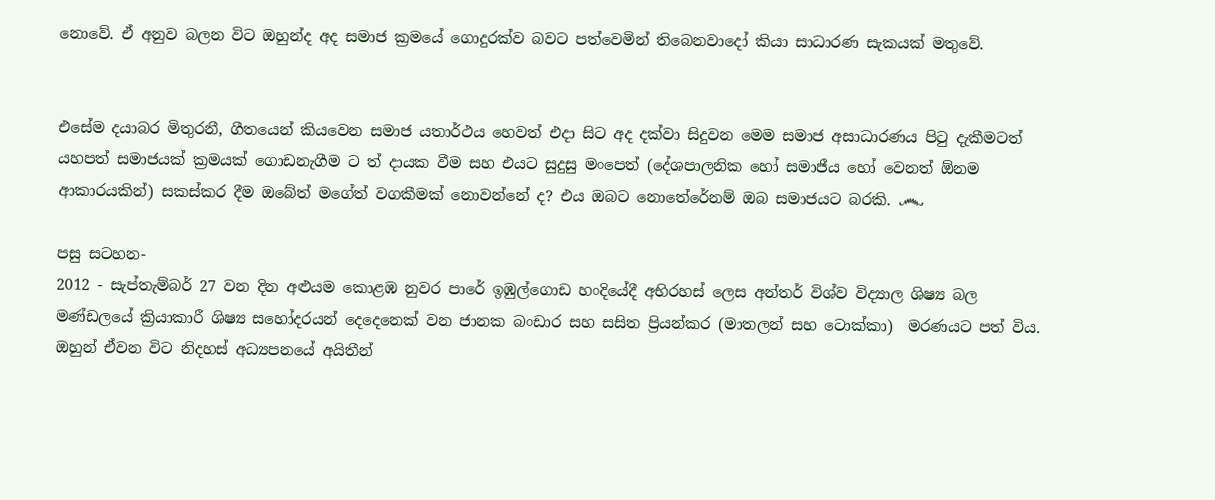නොවේ. ඒ අනුව බලන විට ඔහුන්ද අද සමාජ ක්‍රමයේ ගොදුරක්ව බවට පත්වෙමින් තිබෙනවාදෝ කියා සාධාරණ සැකයක් මතුවේ.


එසේම දයාබර මිතුරනී, ගීතයෙන් කියවෙන සමාජ යතාර්ථය හෙවත් එදා සිට අද දක්වා සිදුවන මෙම සමාජ අසාධාරණය පිටු දැකීමටත් යහපත් සමාජයක් ක්‍රමයක් ගොඩනැගීම ට ත් දායක වීම සහ එයට සුදුසු මංපෙත් (දේශපාලනික හෝ සමාජීය හෝ වෙනත් ඕනම ආකාරයකින්) සකස්කර දීම ඔබේත් මගේත් වගකීමක් නොවන්නේ ද? එය ඔබට නොතේරේනම් ඔබ සමාජයට බරකි. ෴

පසු සටහන-
2012 - සැප්තැම්බර් 27 වන දින අළුයම කොළඹ නුවර පාරේ ඉඹුල්ගොඩ හංදියේදී අභිරහස් ලෙස අන්තර් විශ්ව විද්‍යාල ශිෂ්‍ය බල මණ්ඩලයේ ක්‍රියාකාරී ශිෂ්‍ය සහෝදරයන් දෙදෙනෙක් වන ජානක බංඩාර සහ සසිත ප්‍රියන්කර (මාතලන් සහ ටොක්කා)  මරණයට පත් විය. ඔහුන් ඒවන විට නිදහස් අධ්‍යපනයේ අයිතීන්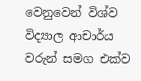වෙනුවෙන් විශ්ව විද්‍යාල ආචාර්ය වරුන් සමග එක්ව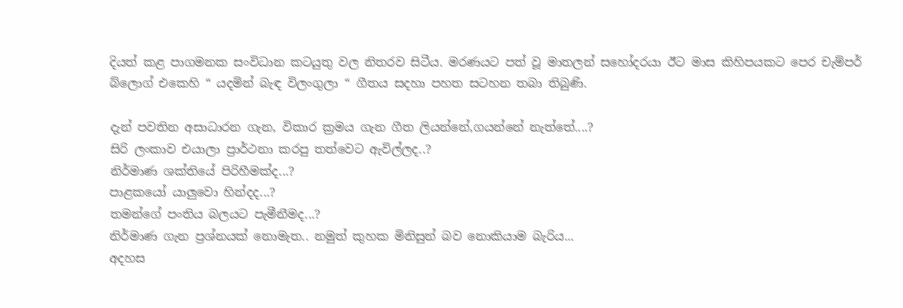දියත් කළ පාගමනක සංවිධාන කටයුතු වල නිතරව සිටීය. මරණයට පත් වූ මාතලන් සහෝදරයා ඊට මාස කිහිපයකට පෙර චැම්පර් බ්ලොග් එකෙහි “ යදමින් බැඳ විලංගුලා “ ගීතය සදහා පහත සටහන තබා තිබුණි.

දැන් පවතින අසාධාරන ගැන, විකාර ක්‍රමය ගැන ගීත ලියන්නේ,ගයන්නේ නැත්තේ....?
සිරි ලංකාව එයාලා ප්‍රාර්ථනා කරපු තත්වෙට ඇවිල්ලද..?
නිර්මාණ ශක්තියේ පිරිහීමක්ද...?
පාළකයෝ යාලුවො හින්දද...?
තමන්ගේ පංතිය බලයට පැමීනීමද...?
නිර්මාණ ගැන ප්‍රශ්නයක් නොමැත.. නමුත් කුහක මිනිසුන් බව නොකියාම බැරිය...
අදහස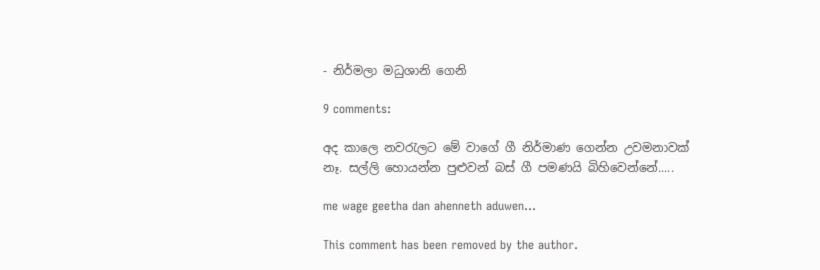- නිර්මලා මධුශානි ගෙනි

9 comments:

අද කාලෙ නවරැලට මේ වාගේ ගී නිර්මාණ ගෙන්න උවමනාවක් නෑ. සල්ලි හොයන්න පුළුවන් බස් ගී පමණයි බිහිවෙන්නේ.....

me wage geetha dan ahenneth aduwen...

This comment has been removed by the author.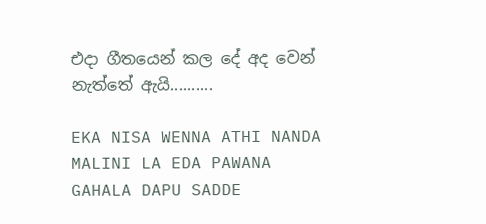එදා ගීතයෙන් කල දේ අද වෙන් නැත්තේ ඇයි..........

EKA NISA WENNA ATHI NANDA MALINI LA EDA PAWANA GAHALA DAPU SADDE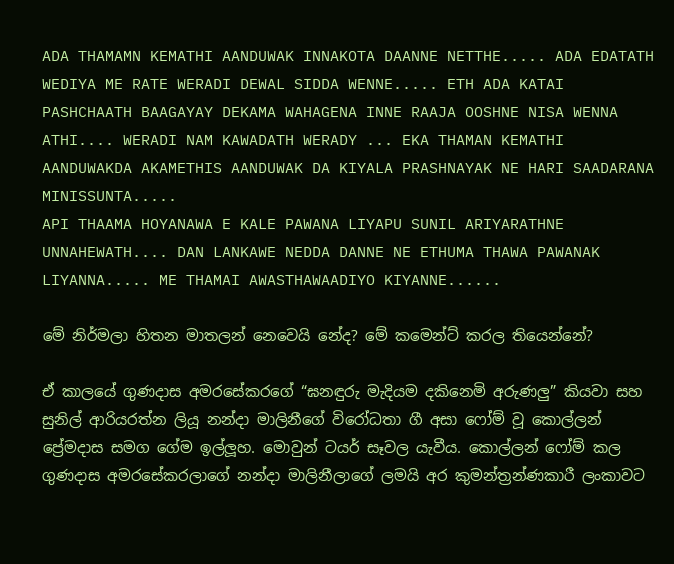ADA THAMAMN KEMATHI AANDUWAK INNAKOTA DAANNE NETTHE..... ADA EDATATH WEDIYA ME RATE WERADI DEWAL SIDDA WENNE..... ETH ADA KATAI PASHCHAATH BAAGAYAY DEKAMA WAHAGENA INNE RAAJA OOSHNE NISA WENNA ATHI.... WERADI NAM KAWADATH WERADY ... EKA THAMAN KEMATHI AANDUWAKDA AKAMETHIS AANDUWAK DA KIYALA PRASHNAYAK NE HARI SAADARANA MINISSUNTA.....
API THAAMA HOYANAWA E KALE PAWANA LIYAPU SUNIL ARIYARATHNE UNNAHEWATH.... DAN LANKAWE NEDDA DANNE NE ETHUMA THAWA PAWANAK LIYANNA..... ME THAMAI AWASTHAWAADIYO KIYANNE......

මේ නිර්මලා හිතන මාතලන් නෙවෙයි නේද? මේ කමෙන්ට් කරල තියෙන්නේ?

ඒ කාලයේ ගුණදාස අමරසේකරගේ “ඝනඳුරු මැදියම දකිනෙමි අරුණලු” කියවා සහ සුනිල් ආරියරත්න ලියූ නන්දා මාලිනීගේ විරෝධතා ගී අසා ෆෝම් වූ කොල්ලන් ප්‍රේමදාස සමග ගේම ඉල්ලූහ. මොවුන් ටයර් සෑවල යැවීය. කොල්ලන් ෆෝම් කල ගුණදාස අමරසේකරලාගේ නන්දා මාලිනීලාගේ ලමයි අර කුමන්ත්‍රන්ණකාරී ලංකාවට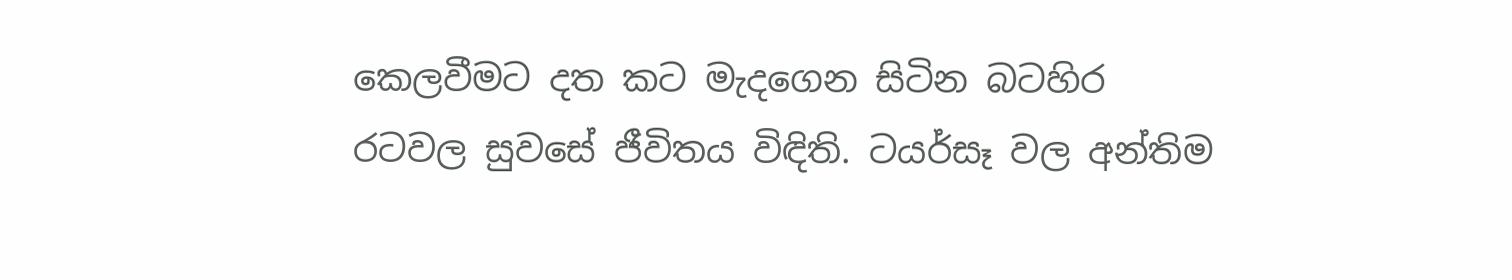කෙලවීමට දත කට මැදගෙන සිටින බටහිර රටවල සුවසේ ජීවිතය විඳිති. ටයර්සෑ වල අන්තිම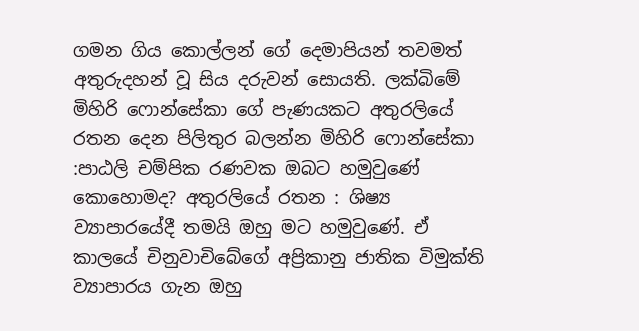ගමන ගිය කොල්ලන් ගේ දෙමාපියන් තවමත් අතුරුදහන් වූ සිය දරුවන් සොයති. ලක්බිමේ මිහිරි ෆොන්සේකා ගේ පැණයකට අතුරලියේ රතන දෙන පිලිතුර බලන්න මිහිරි ෆොන්සේකා :පාඨලි චම්පික රණවක ඔබට හමුවුණේ කොහොමද? අතුරලියේ රතන : ශිෂ්‍ය ව්‍යාපාරයේදී තමයි ඔහු මට හමුවුණේ. ඒ කාලයේ චිනුවාචිබේගේ අප්‍රිකානු ජාතික විමුක්ති ව්‍යාපාරය ගැන ඔහු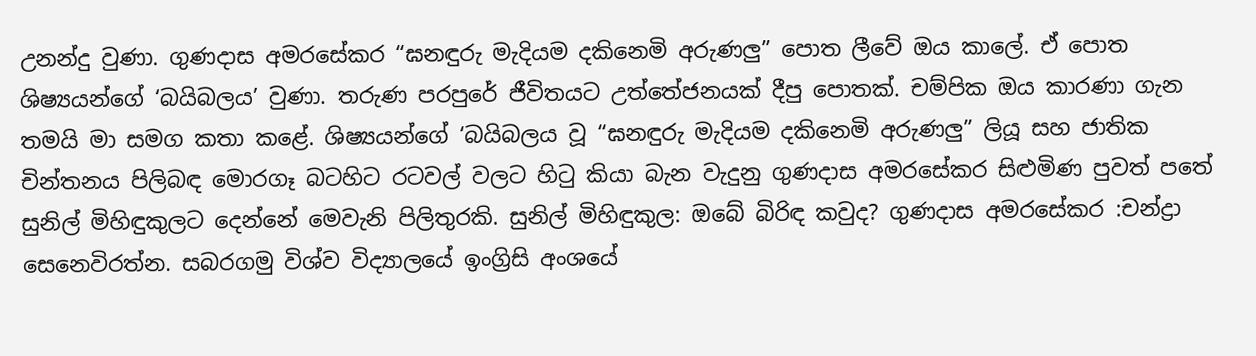උනන්දු වුණා. ගුණදාස අමරසේකර “ඝනඳුරු මැදියම දකිනෙමි අරුණලු” පොත ලීවේ ඔය කා‍ලේ. ඒ ‍පොත ශිෂ්‍යයන්ගේ ‘බයිබලය’ වුණා. තරුණ පරපුරේ ජීවිතයට උත්තේජනයක් දීපු ‍පොතක්. චම්පික ඔය කාරණා ගැන තමයි මා සමග කතා කළේ. ශිෂ්‍යයන්ගේ ‘බයිබලය වූ “ඝනඳුරු මැදියම දකිනෙමි අරුණලු” ලියූ සහ ජාතික චින්තනය පිලිබඳ මොරගෑ බටහිට රටවල් වලට හිටු කියා බැන වැදුනු ගුණදාස අමරසේකර සිළුමිණ පුවත් පතේ සුනිල් මිහිඳුකුලට දෙන්නේ මෙවැනි පිලිතුරකි. සුනිල් මිහිඳුකුල: ඔබේ බිරිඳ කවුද? ගුණදාස අමරසේකර :චන්ද්‍රා සෙනෙවිරත්න. සබරගමු විශ්ව විද්‍යාලයේ ඉංග්‍රිසි අංශයේ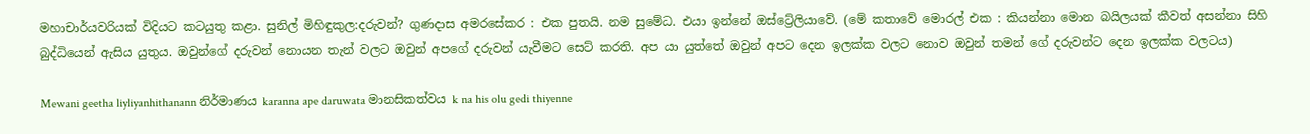මහාචාර්යවරියක් විදියට කටයුතු කළා. සුනිල් මිහිඳුකුල:දරුවන්? ගුණදාස අමරසේකර : එක පුතයි. නම සුමේධ. එයා ඉන්නේ ඔස්ට්‍රේලියාවේ. (මේ කතාවේ මොරල් එක : කියන්නා මොන බයිලයක් කීවත් අසන්නා සිහි බුද්ධියෙන් ඇසිය යුතුය. ඔවුන්ගේ දරුවන් නොයන තැන් වලට ඔවුන් අපගේ දරුවන් යැවීමට සෙට් කරති. අප යා යුත්තේ ඔවුන් අපට දෙන ඉලක්ක වලට නොව ඔවුන් තමන් ගේ දරුවන්ට දෙන ඉලක්ක වලටය)

Mewani geetha liyliyanhithanann නිර්මාණය karanna ape daruwata මානසිකත්වය k na his olu gedi thiyenne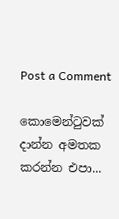Post a Comment

කොමෙන්ටුවක් දාන්න අමතක කරන්න එපා...